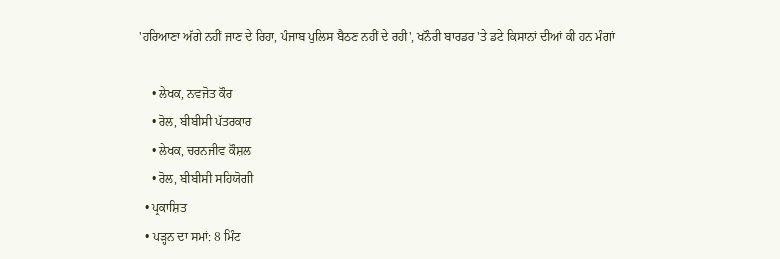'ਹਰਿਆਣਾ ਅੱਗੇ ਨਹੀਂ ਜਾਣ ਦੇ ਰਿਹਾ, ਪੰਜਾਬ ਪੁਲਿਸ ਬੈਠਣ ਨਹੀਂ ਦੇ ਰਹੀ', ਖਨੌਰੀ ਬਾਰਡਰ 'ਤੇ ਡਟੇ ਕਿਸਾਨਾਂ ਦੀਆਂ ਕੀ ਹਨ ਮੰਗਾਂ

    • ਲੇਖਕ, ਨਵਜੋਤ ਕੌਰ
    • ਰੋਲ, ਬੀਬੀਸੀ ਪੱਤਰਕਾਰ
    • ਲੇਖਕ, ਚਰਨਜੀਵ ਕੌਸ਼ਲ
    • ਰੋਲ, ਬੀਬੀਸੀ ਸਹਿਯੋਗੀ
  • ਪ੍ਰਕਾਸ਼ਿਤ
  • ਪੜ੍ਹਨ ਦਾ ਸਮਾਂ: 8 ਮਿੰਟ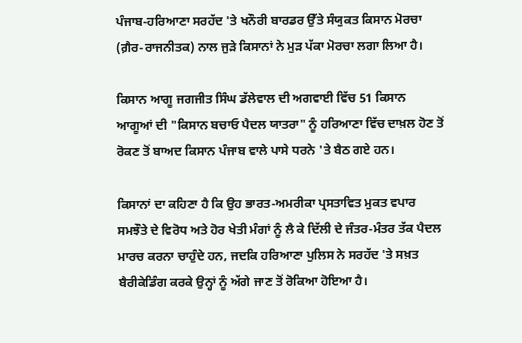ਪੰਜਾਬ-ਹਰਿਆਣਾ ਸਰਹੱਦ 'ਤੇ ਖਨੌਰੀ ਬਾਰਡਰ ਉੱਤੇ ਸੰਯੁਕਤ ਕਿਸਾਨ ਮੋਰਚਾ (ਗ਼ੈਰ-ਰਾਜਨੀਤਕ) ਨਾਲ ਜੁੜੇ ਕਿਸਾਨਾਂ ਨੇ ਮੁੜ ਪੱਕਾ ਮੋਰਚਾ ਲਗਾ ਲਿਆ ਹੈ।

ਕਿਸਾਨ ਆਗੂ ਜਗਜੀਤ ਸਿੰਘ ਡੱਲੇਵਾਲ ਦੀ ਅਗਵਾਈ ਵਿੱਚ 51 ਕਿਸਾਨ ਆਗੂਆਂ ਦੀ "ਕਿਸਾਨ ਬਚਾਓ ਪੈਦਲ ਯਾਤਰਾ" ਨੂੰ ਹਰਿਆਣਾ ਵਿੱਚ ਦਾਖ਼ਲ ਹੋਣ ਤੋਂ ਰੋਕਣ ਤੋਂ ਬਾਅਦ ਕਿਸਾਨ ਪੰਜਾਬ ਵਾਲੇ ਪਾਸੇ ਧਰਨੇ 'ਤੇ ਬੈਠ ਗਏ ਹਨ।

ਕਿਸਾਨਾਂ ਦਾ ਕਹਿਣਾ ਹੈ ਕਿ ਉਹ ਭਾਰਤ-ਅਮਰੀਕਾ ਪ੍ਰਸਤਾਵਿਤ ਮੁਕਤ ਵਪਾਰ ਸਮਝੌਤੇ ਦੇ ਵਿਰੋਧ ਅਤੇ ਹੋਰ ਖੇਤੀ ਮੰਗਾਂ ਨੂੰ ਲੈ ਕੇ ਦਿੱਲੀ ਦੇ ਜੰਤਰ-ਮੰਤਰ ਤੱਕ ਪੈਦਲ ਮਾਰਚ ਕਰਨਾ ਚਾਹੁੰਦੇ ਹਨ, ਜਦਕਿ ਹਰਿਆਣਾ ਪੁਲਿਸ ਨੇ ਸਰਹੱਦ 'ਤੇ ਸਖ਼ਤ ਬੈਰੀਕੇਡਿੰਗ ਕਰਕੇ ਉਨ੍ਹਾਂ ਨੂੰ ਅੱਗੇ ਜਾਣ ਤੋਂ ਰੋਕਿਆ ਹੋਇਆ ਹੈ।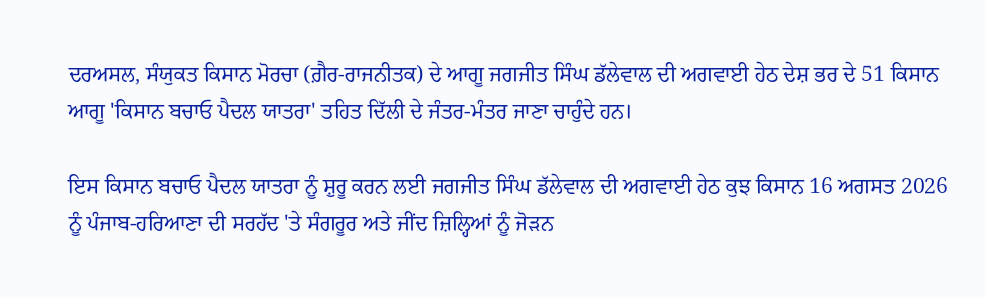ਦਰਅਸਲ, ਸੰਯੁਕਤ ਕਿਸਾਨ ਮੋਰਚਾ (ਗ਼ੈਰ-ਰਾਜਨੀਤਕ) ਦੇ ਆਗੂ ਜਗਜੀਤ ਸਿੰਘ ਡੱਲੇਵਾਲ ਦੀ ਅਗਵਾਈ ਹੇਠ ਦੇਸ਼ ਭਰ ਦੇ 51 ਕਿਸਾਨ ਆਗੂ 'ਕਿਸਾਨ ਬਚਾਓ ਪੈਦਲ ਯਾਤਰਾ' ਤਹਿਤ ਦਿੱਲੀ ਦੇ ਜੰਤਰ-ਮੰਤਰ ਜਾਣਾ ਚਾਹੁੰਦੇ ਹਨ।

ਇਸ ਕਿਸਾਨ ਬਚਾਓ ਪੈਦਲ ਯਾਤਰਾ ਨੂੰ ਸ਼ੁਰੂ ਕਰਨ ਲਈ ਜਗਜੀਤ ਸਿੰਘ ਡੱਲੇਵਾਲ ਦੀ ਅਗਵਾਈ ਹੇਠ ਕੁਝ ਕਿਸਾਨ 16 ਅਗਸਤ 2026 ਨੂੰ ਪੰਜਾਬ-ਹਰਿਆਣਾ ਦੀ ਸਰਹੱਦ 'ਤੇ ਸੰਗਰੂਰ ਅਤੇ ਜੀਂਦ ਜ਼ਿਲ੍ਹਿਆਂ ਨੂੰ ਜੋੜਨ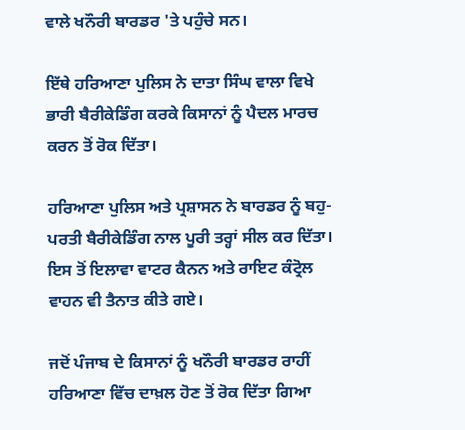ਵਾਲੇ ਖਨੌਰੀ ਬਾਰਡਰ 'ਤੇ ਪਹੁੰਚੇ ਸਨ।

ਇੱਥੇ ਹਰਿਆਣਾ ਪੁਲਿਸ ਨੇ ਦਾਤਾ ਸਿੰਘ ਵਾਲਾ ਵਿਖੇ ਭਾਰੀ ਬੈਰੀਕੇਡਿੰਗ ਕਰਕੇ ਕਿਸਾਨਾਂ ਨੂੰ ਪੈਦਲ ਮਾਰਚ ਕਰਨ ਤੋਂ ਰੋਕ ਦਿੱਤਾ।

ਹਰਿਆਣਾ ਪੁਲਿਸ ਅਤੇ ਪ੍ਰਸ਼ਾਸਨ ਨੇ ਬਾਰਡਰ ਨੂੰ ਬਹੁ-ਪਰਤੀ ਬੈਰੀਕੇਡਿੰਗ ਨਾਲ ਪੂਰੀ ਤਰ੍ਹਾਂ ਸੀਲ ਕਰ ਦਿੱਤਾ। ਇਸ ਤੋਂ ਇਲਾਵਾ ਵਾਟਰ ਕੈਨਨ ਅਤੇ ਰਾਇਟ ਕੰਟ੍ਰੋਲ ਵਾਹਨ ਵੀ ਤੈਨਾਤ ਕੀਤੇ ਗਏ।

ਜਦੋਂ ਪੰਜਾਬ ਦੇ ਕਿਸਾਨਾਂ ਨੂੰ ਖਨੌਰੀ ਬਾਰਡਰ ਰਾਹੀਂ ਹਰਿਆਣਾ ਵਿੱਚ ਦਾਖ਼ਲ ਹੋਣ ਤੋਂ ਰੋਕ ਦਿੱਤਾ ਗਿਆ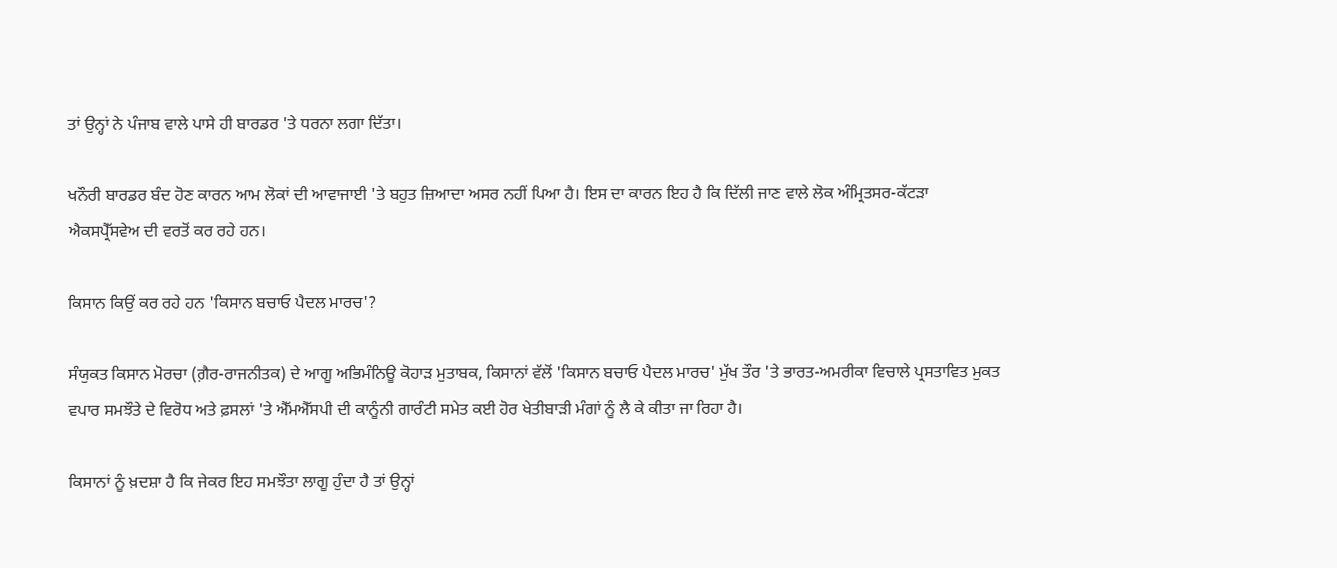ਤਾਂ ਉਨ੍ਹਾਂ ਨੇ ਪੰਜਾਬ ਵਾਲੇ ਪਾਸੇ ਹੀ ਬਾਰਡਰ 'ਤੇ ਧਰਨਾ ਲਗਾ ਦਿੱਤਾ।

ਖਨੌਰੀ ਬਾਰਡਰ ਬੰਦ ਹੋਣ ਕਾਰਨ ਆਮ ਲੋਕਾਂ ਦੀ ਆਵਾਜਾਈ 'ਤੇ ਬਹੁਤ ਜ਼ਿਆਦਾ ਅਸਰ ਨਹੀਂ ਪਿਆ ਹੈ। ਇਸ ਦਾ ਕਾਰਨ ਇਹ ਹੈ ਕਿ ਦਿੱਲੀ ਜਾਣ ਵਾਲੇ ਲੋਕ ਅੰਮ੍ਰਿਤਸਰ-ਕੱਟੜਾ ਐਕਸਪ੍ਰੈੱਸਵੇਅ ਦੀ ਵਰਤੋਂ ਕਰ ਰਹੇ ਹਨ।

ਕਿਸਾਨ ਕਿਉਂ ਕਰ ਰਹੇ ਹਨ 'ਕਿਸਾਨ ਬਚਾਓ ਪੈਦਲ ਮਾਰਚ'?

ਸੰਯੁਕਤ ਕਿਸਾਨ ਮੋਰਚਾ (ਗ਼ੈਰ-ਰਾਜਨੀਤਕ) ਦੇ ਆਗੂ ਅਭਿਮੰਨਿਊ ਕੋਹਾੜ ਮੁਤਾਬਕ, ਕਿਸਾਨਾਂ ਵੱਲੋਂ 'ਕਿਸਾਨ ਬਚਾਓ ਪੈਦਲ ਮਾਰਚ' ਮੁੱਖ ਤੌਰ 'ਤੇ ਭਾਰਤ-ਅਮਰੀਕਾ ਵਿਚਾਲੇ ਪ੍ਰਸਤਾਵਿਤ ਮੁਕਤ ਵਪਾਰ ਸਮਝੌਤੇ ਦੇ ਵਿਰੋਧ ਅਤੇ ਫ਼ਸਲਾਂ 'ਤੇ ਐੱਮਐੱਸਪੀ ਦੀ ਕਾਨੂੰਨੀ ਗਾਰੰਟੀ ਸਮੇਤ ਕਈ ਹੋਰ ਖੇਤੀਬਾੜੀ ਮੰਗਾਂ ਨੂੰ ਲੈ ਕੇ ਕੀਤਾ ਜਾ ਰਿਹਾ ਹੈ।

ਕਿਸਾਨਾਂ ਨੂੰ ਖ਼ਦਸ਼ਾ ਹੈ ਕਿ ਜੇਕਰ ਇਹ ਸਮਝੌਤਾ ਲਾਗੂ ਹੁੰਦਾ ਹੈ ਤਾਂ ਉਨ੍ਹਾਂ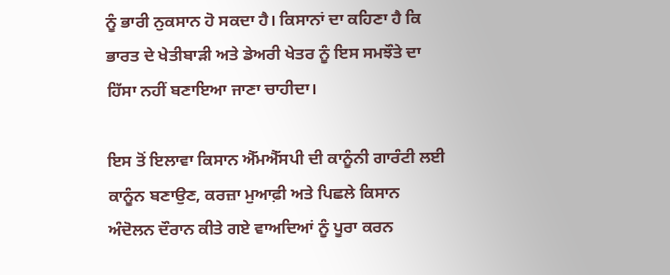ਨੂੰ ਭਾਰੀ ਨੁਕਸਾਨ ਹੋ ਸਕਦਾ ਹੈ। ਕਿਸਾਨਾਂ ਦਾ ਕਹਿਣਾ ਹੈ ਕਿ ਭਾਰਤ ਦੇ ਖੇਤੀਬਾੜੀ ਅਤੇ ਡੇਅਰੀ ਖੇਤਰ ਨੂੰ ਇਸ ਸਮਝੌਤੇ ਦਾ ਹਿੱਸਾ ਨਹੀਂ ਬਣਾਇਆ ਜਾਣਾ ਚਾਹੀਦਾ।

ਇਸ ਤੋਂ ਇਲਾਵਾ ਕਿਸਾਨ ਐੱਮਐੱਸਪੀ ਦੀ ਕਾਨੂੰਨੀ ਗਾਰੰਟੀ ਲਈ ਕਾਨੂੰਨ ਬਣਾਉਣ, ਕਰਜ਼ਾ ਮੁਆਫ਼ੀ ਅਤੇ ਪਿਛਲੇ ਕਿਸਾਨ ਅੰਦੋਲਨ ਦੌਰਾਨ ਕੀਤੇ ਗਏ ਵਾਅਦਿਆਂ ਨੂੰ ਪੂਰਾ ਕਰਨ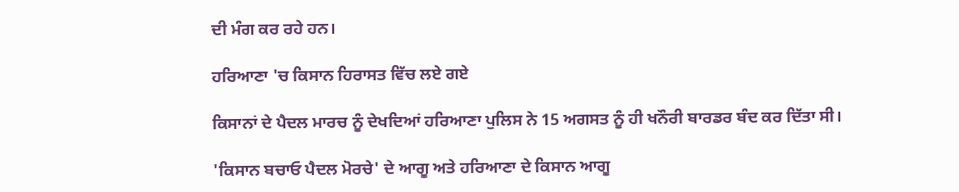ਦੀ ਮੰਗ ਕਰ ਰਹੇ ਹਨ।

ਹਰਿਆਣਾ 'ਚ ਕਿਸਾਨ ਹਿਰਾਸਤ ਵਿੱਚ ਲਏ ਗਏ

ਕਿਸਾਨਾਂ ਦੇ ਪੈਦਲ ਮਾਰਚ ਨੂੰ ਦੇਖਦਿਆਂ ਹਰਿਆਣਾ ਪੁਲਿਸ ਨੇ 15 ਅਗਸਤ ਨੂੰ ਹੀ ਖਨੌਰੀ ਬਾਰਡਰ ਬੰਦ ਕਰ ਦਿੱਤਾ ਸੀ।

'ਕਿਸਾਨ ਬਚਾਓ ਪੈਦਲ ਮੋਰਚੇ' ਦੇ ਆਗੂ ਅਤੇ ਹਰਿਆਣਾ ਦੇ ਕਿਸਾਨ ਆਗੂ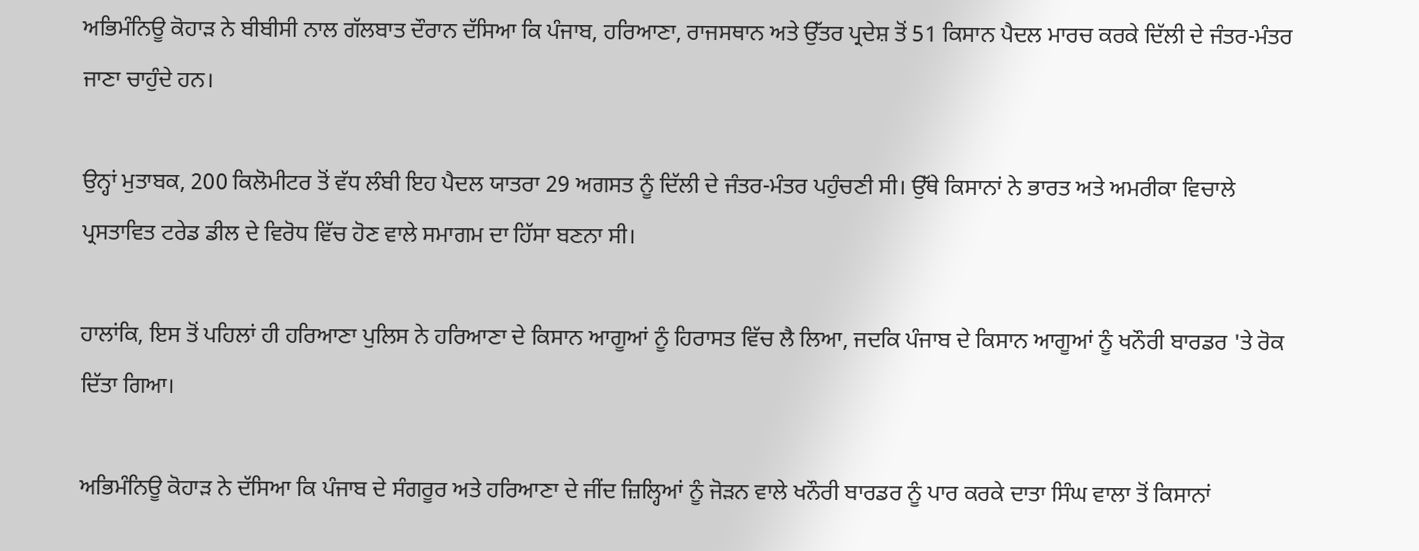ਅਭਿਮੰਨਿਊ ਕੋਹਾੜ ਨੇ ਬੀਬੀਸੀ ਨਾਲ ਗੱਲਬਾਤ ਦੌਰਾਨ ਦੱਸਿਆ ਕਿ ਪੰਜਾਬ, ਹਰਿਆਣਾ, ਰਾਜਸਥਾਨ ਅਤੇ ਉੱਤਰ ਪ੍ਰਦੇਸ਼ ਤੋਂ 51 ਕਿਸਾਨ ਪੈਦਲ ਮਾਰਚ ਕਰਕੇ ਦਿੱਲੀ ਦੇ ਜੰਤਰ-ਮੰਤਰ ਜਾਣਾ ਚਾਹੁੰਦੇ ਹਨ।

ਉਨ੍ਹਾਂ ਮੁਤਾਬਕ, 200 ਕਿਲੋਮੀਟਰ ਤੋਂ ਵੱਧ ਲੰਬੀ ਇਹ ਪੈਦਲ ਯਾਤਰਾ 29 ਅਗਸਤ ਨੂੰ ਦਿੱਲੀ ਦੇ ਜੰਤਰ-ਮੰਤਰ ਪਹੁੰਚਣੀ ਸੀ। ਉੱਥੇ ਕਿਸਾਨਾਂ ਨੇ ਭਾਰਤ ਅਤੇ ਅਮਰੀਕਾ ਵਿਚਾਲੇ ਪ੍ਰਸਤਾਵਿਤ ਟਰੇਡ ਡੀਲ ਦੇ ਵਿਰੋਧ ਵਿੱਚ ਹੋਣ ਵਾਲੇ ਸਮਾਗਮ ਦਾ ਹਿੱਸਾ ਬਣਨਾ ਸੀ।

ਹਾਲਾਂਕਿ, ਇਸ ਤੋਂ ਪਹਿਲਾਂ ਹੀ ਹਰਿਆਣਾ ਪੁਲਿਸ ਨੇ ਹਰਿਆਣਾ ਦੇ ਕਿਸਾਨ ਆਗੂਆਂ ਨੂੰ ਹਿਰਾਸਤ ਵਿੱਚ ਲੈ ਲਿਆ, ਜਦਕਿ ਪੰਜਾਬ ਦੇ ਕਿਸਾਨ ਆਗੂਆਂ ਨੂੰ ਖਨੌਰੀ ਬਾਰਡਰ 'ਤੇ ਰੋਕ ਦਿੱਤਾ ਗਿਆ।

ਅਭਿਮੰਨਿਊ ਕੋਹਾੜ ਨੇ ਦੱਸਿਆ ਕਿ ਪੰਜਾਬ ਦੇ ਸੰਗਰੂਰ ਅਤੇ ਹਰਿਆਣਾ ਦੇ ਜੀਂਦ ਜ਼ਿਲ੍ਹਿਆਂ ਨੂੰ ਜੋੜਨ ਵਾਲੇ ਖਨੌਰੀ ਬਾਰਡਰ ਨੂੰ ਪਾਰ ਕਰਕੇ ਦਾਤਾ ਸਿੰਘ ਵਾਲਾ ਤੋਂ ਕਿਸਾਨਾਂ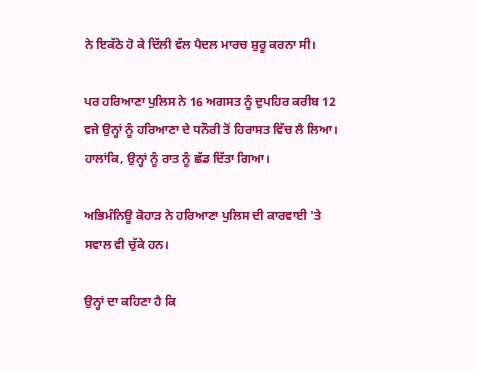ਨੇ ਇਕੱਠੇ ਹੋ ਕੇ ਦਿੱਲੀ ਵੱਲ ਪੈਦਲ ਮਾਰਚ ਸ਼ੁਰੂ ਕਰਨਾ ਸੀ।

ਪਰ ਹਰਿਆਣਾ ਪੁਲਿਸ ਨੇ 16 ਅਗਸਤ ਨੂੰ ਦੁਪਹਿਰ ਕਰੀਬ 12 ਵਜੇ ਉਨ੍ਹਾਂ ਨੂੰ ਹਰਿਆਣਾ ਦੇ ਧਨੌਰੀ ਤੋਂ ਹਿਰਾਸਤ ਵਿੱਚ ਲੈ ਲਿਆ। ਹਾਲਾਂਕਿ, ਉਨ੍ਹਾਂ ਨੂੰ ਰਾਤ ਨੂੰ ਛੱਡ ਦਿੱਤਾ ਗਿਆ।

ਅਭਿਮੰਨਿਊ ਕੋਹਾੜ ਨੇ ਹਰਿਆਣਾ ਪੁਲਿਸ ਦੀ ਕਾਰਵਾਈ 'ਤੇ ਸਵਾਲ ਵੀ ਚੁੱਕੇ ਹਨ।

ਉਨ੍ਹਾਂ ਦਾ ਕਹਿਣਾ ਹੈ ਕਿ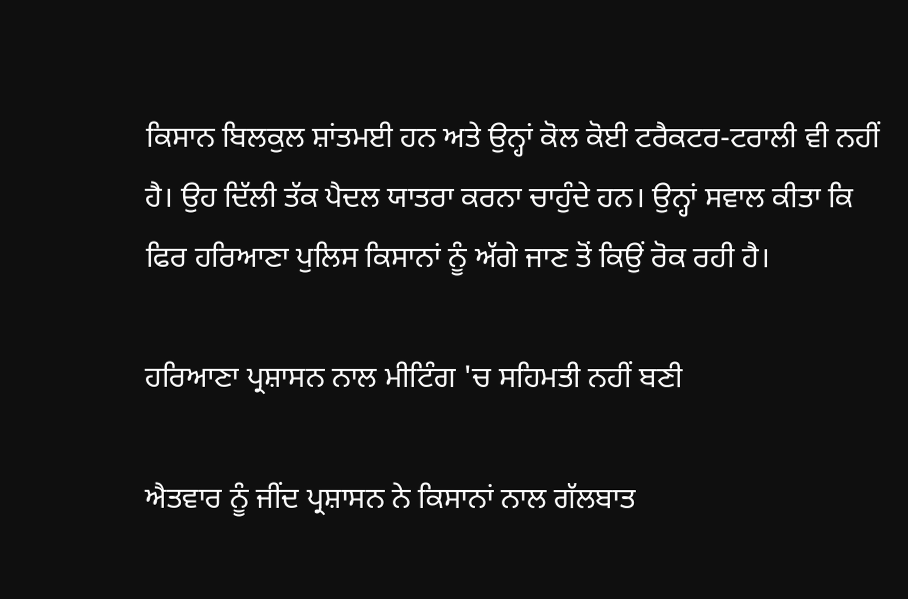ਕਿਸਾਨ ਬਿਲਕੁਲ ਸ਼ਾਂਤਮਈ ਹਨ ਅਤੇ ਉਨ੍ਹਾਂ ਕੋਲ ਕੋਈ ਟਰੈਕਟਰ-ਟਰਾਲੀ ਵੀ ਨਹੀਂ ਹੈ। ਉਹ ਦਿੱਲੀ ਤੱਕ ਪੈਦਲ ਯਾਤਰਾ ਕਰਨਾ ਚਾਹੁੰਦੇ ਹਨ। ਉਨ੍ਹਾਂ ਸਵਾਲ ਕੀਤਾ ਕਿ ਫਿਰ ਹਰਿਆਣਾ ਪੁਲਿਸ ਕਿਸਾਨਾਂ ਨੂੰ ਅੱਗੇ ਜਾਣ ਤੋਂ ਕਿਉਂ ਰੋਕ ਰਹੀ ਹੈ।

ਹਰਿਆਣਾ ਪ੍ਰਸ਼ਾਸਨ ਨਾਲ ਮੀਟਿੰਗ 'ਚ ਸਹਿਮਤੀ ਨਹੀਂ ਬਣੀ

ਐਤਵਾਰ ਨੂੰ ਜੀਂਦ ਪ੍ਰਸ਼ਾਸਨ ਨੇ ਕਿਸਾਨਾਂ ਨਾਲ ਗੱਲਬਾਤ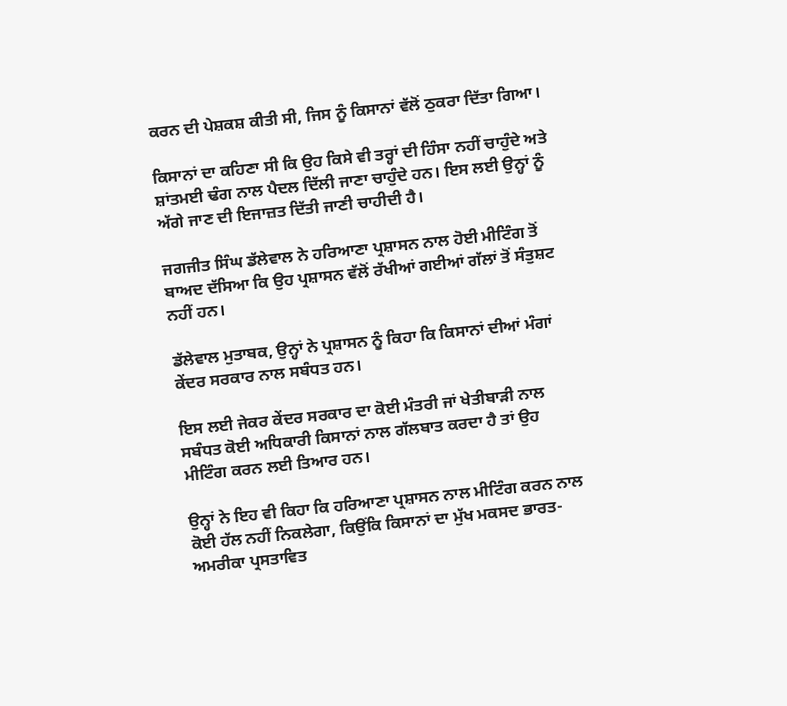ਕਰਨ ਦੀ ਪੇਸ਼ਕਸ਼ ਕੀਤੀ ਸੀ, ਜਿਸ ਨੂੰ ਕਿਸਾਨਾਂ ਵੱਲੋਂ ਠੁਕਰਾ ਦਿੱਤਾ ਗਿਆ।

ਕਿਸਾਨਾਂ ਦਾ ਕਹਿਣਾ ਸੀ ਕਿ ਉਹ ਕਿਸੇ ਵੀ ਤਰ੍ਹਾਂ ਦੀ ਹਿੰਸਾ ਨਹੀਂ ਚਾਹੁੰਦੇ ਅਤੇ ਸ਼ਾਂਤਮਈ ਢੰਗ ਨਾਲ ਪੈਦਲ ਦਿੱਲੀ ਜਾਣਾ ਚਾਹੁੰਦੇ ਹਨ। ਇਸ ਲਈ ਉਨ੍ਹਾਂ ਨੂੰ ਅੱਗੇ ਜਾਣ ਦੀ ਇਜਾਜ਼ਤ ਦਿੱਤੀ ਜਾਣੀ ਚਾਹੀਦੀ ਹੈ।

ਜਗਜੀਤ ਸਿੰਘ ਡੱਲੇਵਾਲ ਨੇ ਹਰਿਆਣਾ ਪ੍ਰਸ਼ਾਸਨ ਨਾਲ ਹੋਈ ਮੀਟਿੰਗ ਤੋਂ ਬਾਅਦ ਦੱਸਿਆ ਕਿ ਉਹ ਪ੍ਰਸ਼ਾਸਨ ਵੱਲੋਂ ਰੱਖੀਆਂ ਗਈਆਂ ਗੱਲਾਂ ਤੋਂ ਸੰਤੁਸ਼ਟ ਨਹੀਂ ਹਨ।

ਡੱਲੇਵਾਲ ਮੁਤਾਬਕ, ਉਨ੍ਹਾਂ ਨੇ ਪ੍ਰਸ਼ਾਸਨ ਨੂੰ ਕਿਹਾ ਕਿ ਕਿਸਾਨਾਂ ਦੀਆਂ ਮੰਗਾਂ ਕੇਂਦਰ ਸਰਕਾਰ ਨਾਲ ਸਬੰਧਤ ਹਨ।

ਇਸ ਲਈ ਜੇਕਰ ਕੇਂਦਰ ਸਰਕਾਰ ਦਾ ਕੋਈ ਮੰਤਰੀ ਜਾਂ ਖੇਤੀਬਾੜੀ ਨਾਲ ਸਬੰਧਤ ਕੋਈ ਅਧਿਕਾਰੀ ਕਿਸਾਨਾਂ ਨਾਲ ਗੱਲਬਾਤ ਕਰਦਾ ਹੈ ਤਾਂ ਉਹ ਮੀਟਿੰਗ ਕਰਨ ਲਈ ਤਿਆਰ ਹਨ।

ਉਨ੍ਹਾਂ ਨੇ ਇਹ ਵੀ ਕਿਹਾ ਕਿ ਹਰਿਆਣਾ ਪ੍ਰਸ਼ਾਸਨ ਨਾਲ ਮੀਟਿੰਗ ਕਰਨ ਨਾਲ ਕੋਈ ਹੱਲ ਨਹੀਂ ਨਿਕਲੇਗਾ, ਕਿਉਂਕਿ ਕਿਸਾਨਾਂ ਦਾ ਮੁੱਖ ਮਕਸਦ ਭਾਰਤ-ਅਮਰੀਕਾ ਪ੍ਰਸਤਾਵਿਤ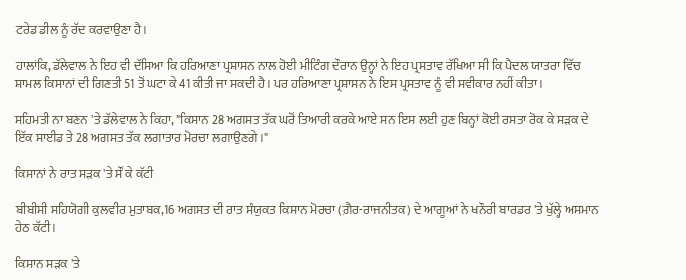ਟਰੇਡ ਡੀਲ ਨੂੰ ਰੱਦ ਕਰਵਾਉਣਾ ਹੈ।

ਹਾਲਾਂਕਿ, ਡੱਲੇਵਾਲ ਨੇ ਇਹ ਵੀ ਦੱਸਿਆ ਕਿ ਹਰਿਆਣਾ ਪ੍ਰਸ਼ਾਸਨ ਨਾਲ ਹੋਈ ਮੀਟਿੰਗ ਦੌਰਾਨ ਉਨ੍ਹਾਂ ਨੇ ਇਹ ਪ੍ਰਸਤਾਵ ਰੱਖਿਆ ਸੀ ਕਿ ਪੈਦਲ ਯਾਤਰਾ ਵਿੱਚ ਸ਼ਾਮਲ ਕਿਸਾਨਾਂ ਦੀ ਗਿਣਤੀ 51 ਤੋਂ ਘਟਾ ਕੇ 41 ਕੀਤੀ ਜਾ ਸਕਦੀ ਹੈ। ਪਰ ਹਰਿਆਣਾ ਪ੍ਰਸ਼ਾਸਨ ਨੇ ਇਸ ਪ੍ਰਸਤਾਵ ਨੂੰ ਵੀ ਸਵੀਕਾਰ ਨਹੀਂ ਕੀਤਾ।

ਸਹਿਮਤੀ ਨਾ ਬਣਨ 'ਤੇ ਡੱਲੇਵਾਲ ਨੇ ਕਿਹਾ, "ਕਿਸਾਨ 28 ਅਗਸਤ ਤੱਕ ਘਰੋਂ ਤਿਆਰੀ ਕਰਕੇ ਆਏ ਸਨ ਇਸ ਲਈ ਹੁਣ ਬਿਨ੍ਹਾਂ ਕੋਈ ਰਸਤਾ ਰੋਕ ਕੇ ਸੜਕ ਦੇ ਇੱਕ ਸਾਈਡ ਤੇ 28 ਅਗਸਤ ਤੱਕ ਲਗਾਤਾਰ ਮੋਰਚਾ ਲਗਾਉਣਗੇ।"

ਕਿਸਾਨਾਂ ਨੇ ਰਾਤ ਸੜਕ 'ਤੇ ਸੌਂ ਕੇ ਕੱਟੀ

ਬੀਬੀਸੀ ਸਹਿਯੋਗੀ ਕੁਲਵੀਰ ਮੁਤਾਬਕ,16 ਅਗਸਤ ਦੀ ਰਾਤ ਸੰਯੁਕਤ ਕਿਸਾਨ ਮੋਰਚਾ (ਗ਼ੈਰ-ਰਾਜਨੀਤਕ) ਦੇ ਆਗੂਆਂ ਨੇ ਖਨੌਰੀ ਬਾਰਡਰ 'ਤੇ ਖੁੱਲ੍ਹੇ ਅਸਮਾਨ ਹੇਠ ਕੱਟੀ।

ਕਿਸਾਨ ਸੜਕ 'ਤੇ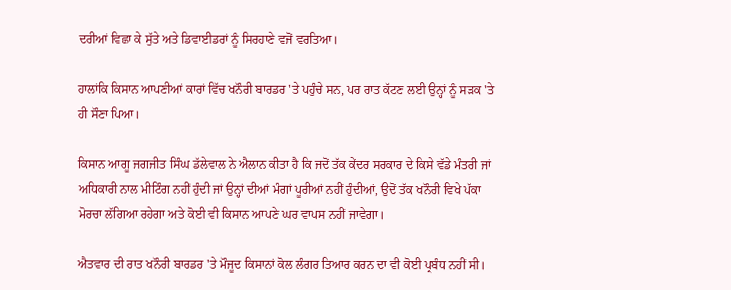ਦਰੀਆਂ ਵਿਛਾ ਕੇ ਸੁੱਤੇ ਅਤੇ ਡਿਵਾਈਡਰਾਂ ਨੂੰ ਸਿਰਹਾਣੇ ਵਜੋਂ ਵਰਤਿਆ।

ਹਾਲਾਂਕਿ ਕਿਸਾਨ ਆਪਣੀਆਂ ਕਾਰਾਂ ਵਿੱਚ ਖਨੌਰੀ ਬਾਰਡਰ 'ਤੇ ਪਹੁੰਚੇ ਸਨ, ਪਰ ਰਾਤ ਕੱਟਣ ਲਈ ਉਨ੍ਹਾਂ ਨੂੰ ਸੜਕ 'ਤੇ ਹੀ ਸੌਣਾ ਪਿਆ।

ਕਿਸਾਨ ਆਗੂ ਜਗਜੀਤ ਸਿੰਘ ਡੱਲੇਵਾਲ ਨੇ ਐਲਾਨ ਕੀਤਾ ਹੈ ਕਿ ਜਦੋਂ ਤੱਕ ਕੇਂਦਰ ਸਰਕਾਰ ਦੇ ਕਿਸੇ ਵੱਡੇ ਮੰਤਰੀ ਜਾਂ ਅਧਿਕਾਰੀ ਨਾਲ ਮੀਟਿੰਗ ਨਹੀਂ ਹੁੰਦੀ ਜਾਂ ਉਨ੍ਹਾਂ ਦੀਆਂ ਮੰਗਾਂ ਪੂਰੀਆਂ ਨਹੀਂ ਹੁੰਦੀਆਂ, ਉਦੋਂ ਤੱਕ ਖਨੌਰੀ ਵਿਖੇ ਪੱਕਾ ਮੋਰਚਾ ਲੱਗਿਆ ਰਹੇਗਾ ਅਤੇ ਕੋਈ ਵੀ ਕਿਸਾਨ ਆਪਣੇ ਘਰ ਵਾਪਸ ਨਹੀਂ ਜਾਵੇਗਾ।

ਐਤਵਾਰ ਦੀ ਰਾਤ ਖਨੌਰੀ ਬਾਰਡਰ 'ਤੇ ਮੌਜੂਦ ਕਿਸਾਨਾਂ ਕੋਲ ਲੰਗਰ ਤਿਆਰ ਕਰਨ ਦਾ ਵੀ ਕੋਈ ਪ੍ਰਬੰਧ ਨਹੀਂ ਸੀ।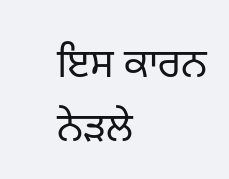ਇਸ ਕਾਰਨ ਨੇੜਲੇ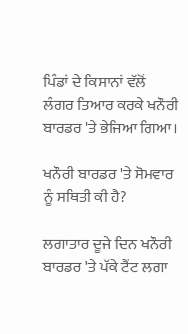ਪਿੰਡਾਂ ਦੇ ਕਿਸਾਨਾਂ ਵੱਲੋਂ ਲੰਗਰ ਤਿਆਰ ਕਰਕੇ ਖਨੌਰੀ ਬਾਰਡਰ 'ਤੇ ਭੇਜਿਆ ਗਿਆ।

ਖਨੌਰੀ ਬਾਰਡਰ 'ਤੇ ਸੋਮਵਾਰ ਨੂੰ ਸਥਿਤੀ ਕੀ ਹੈ?

ਲਗਾਤਾਰ ਦੂਜੇ ਦਿਨ ਖਨੌਰੀ ਬਾਰਡਰ 'ਤੇ ਪੱਕੇ ਟੈਂਟ ਲਗਾ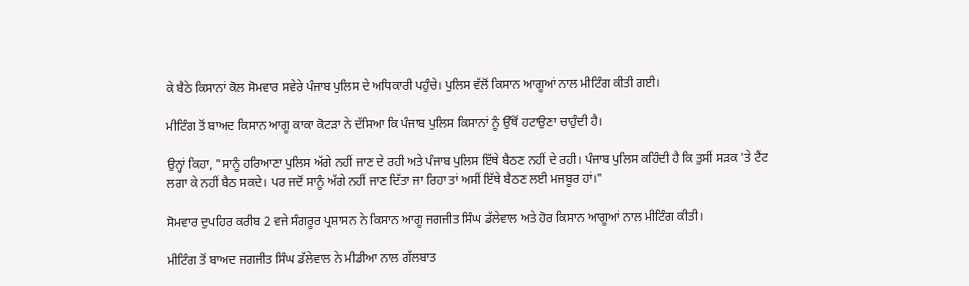ਕੇ ਬੈਠੇ ਕਿਸਾਨਾਂ ਕੋਲ ਸੋਮਵਾਰ ਸਵੇਰੇ ਪੰਜਾਬ ਪੁਲਿਸ ਦੇ ਅਧਿਕਾਰੀ ਪਹੁੰਚੇ। ਪੁਲਿਸ ਵੱਲੋਂ ਕਿਸਾਨ ਆਗੂਆਂ ਨਾਲ ਮੀਟਿੰਗ ਕੀਤੀ ਗਈ।

ਮੀਟਿੰਗ ਤੋਂ ਬਾਅਦ ਕਿਸਾਨ ਆਗੂ ਕਾਕਾ ਕੋਟੜਾ ਨੇ ਦੱਸਿਆ ਕਿ ਪੰਜਾਬ ਪੁਲਿਸ ਕਿਸਾਨਾਂ ਨੂੰ ਉੱਥੋਂ ਹਟਾਉਣਾ ਚਾਹੁੰਦੀ ਹੈ।

ਉਨ੍ਹਾਂ ਕਿਹਾ, "ਸਾਨੂੰ ਹਰਿਆਣਾ ਪੁਲਿਸ ਅੱਗੇ ਨਹੀਂ ਜਾਣ ਦੇ ਰਹੀ ਅਤੇ ਪੰਜਾਬ ਪੁਲਿਸ ਇੱਥੇ ਬੈਠਣ ਨਹੀਂ ਦੇ ਰਹੀ। ਪੰਜਾਬ ਪੁਲਿਸ ਕਹਿੰਦੀ ਹੈ ਕਿ ਤੁਸੀਂ ਸੜਕ 'ਤੇ ਟੈਂਟ ਲਗਾ ਕੇ ਨਹੀਂ ਬੈਠ ਸਕਦੇ। ਪਰ ਜਦੋਂ ਸਾਨੂੰ ਅੱਗੇ ਨਹੀਂ ਜਾਣ ਦਿੱਤਾ ਜਾ ਰਿਹਾ ਤਾਂ ਅਸੀਂ ਇੱਥੇ ਬੈਠਣ ਲਈ ਮਜਬੂਰ ਹਾਂ।"

ਸੋਮਵਾਰ ਦੁਪਹਿਰ ਕਰੀਬ 2 ਵਜੇ ਸੰਗਰੂਰ ਪ੍ਰਸ਼ਾਸਨ ਨੇ ਕਿਸਾਨ ਆਗੂ ਜਗਜੀਤ ਸਿੰਘ ਡੱਲੇਵਾਲ ਅਤੇ ਹੋਰ ਕਿਸਾਨ ਆਗੂਆਂ ਨਾਲ ਮੀਟਿੰਗ ਕੀਤੀ।

ਮੀਟਿੰਗ ਤੋਂ ਬਾਅਦ ਜਗਜੀਤ ਸਿੰਘ ਡੱਲੇਵਾਲ ਨੇ ਮੀਡੀਆ ਨਾਲ ਗੱਲਬਾਤ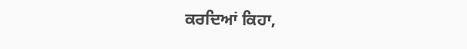ਕਰਦਿਆਂ ਕਿਹਾ,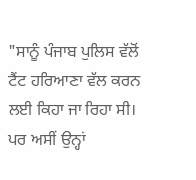"ਸਾਨੂੰ ਪੰਜਾਬ ਪੁਲਿਸ ਵੱਲੋਂ ਟੈਂਟ ਹਰਿਆਣਾ ਵੱਲ ਕਰਨ ਲਈ ਕਿਹਾ ਜਾ ਰਿਹਾ ਸੀ। ਪਰ ਅਸੀਂ ਉਨ੍ਹਾਂ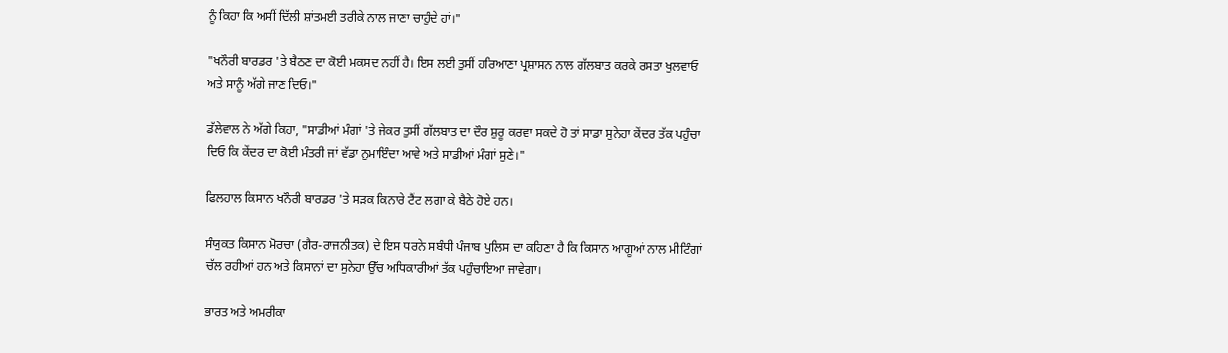ਨੂੰ ਕਿਹਾ ਕਿ ਅਸੀਂ ਦਿੱਲੀ ਸ਼ਾਂਤਮਈ ਤਰੀਕੇ ਨਾਲ ਜਾਣਾ ਚਾਹੁੰਦੇ ਹਾਂ।"

"ਖਨੌਰੀ ਬਾਰਡਰ 'ਤੇ ਬੈਠਣ ਦਾ ਕੋਈ ਮਕਸਦ ਨਹੀਂ ਹੈ। ਇਸ ਲਈ ਤੁਸੀਂ ਹਰਿਆਣਾ ਪ੍ਰਸ਼ਾਸਨ ਨਾਲ ਗੱਲਬਾਤ ਕਰਕੇ ਰਸਤਾ ਖੁਲਵਾਓ ਅਤੇ ਸਾਨੂੰ ਅੱਗੇ ਜਾਣ ਦਿਓ।"

ਡੱਲੇਵਾਲ ਨੇ ਅੱਗੇ ਕਿਹਾ, "ਸਾਡੀਆਂ ਮੰਗਾਂ 'ਤੇ ਜੇਕਰ ਤੁਸੀਂ ਗੱਲਬਾਤ ਦਾ ਦੌਰ ਸ਼ੁਰੂ ਕਰਵਾ ਸਕਦੇ ਹੋ ਤਾਂ ਸਾਡਾ ਸੁਨੇਹਾ ਕੇਂਦਰ ਤੱਕ ਪਹੁੰਚਾ ਦਿਓ ਕਿ ਕੇਂਦਰ ਦਾ ਕੋਈ ਮੰਤਰੀ ਜਾਂ ਵੱਡਾ ਨੁਮਾਇੰਦਾ ਆਵੇ ਅਤੇ ਸਾਡੀਆਂ ਮੰਗਾਂ ਸੁਣੇ।"

ਫਿਲਹਾਲ ਕਿਸਾਨ ਖਨੌਰੀ ਬਾਰਡਰ 'ਤੇ ਸੜਕ ਕਿਨਾਰੇ ਟੈਂਟ ਲਗਾ ਕੇ ਬੈਠੇ ਹੋਏ ਹਨ।

ਸੰਯੁਕਤ ਕਿਸਾਨ ਮੋਰਚਾ (ਗੈਰ-ਰਾਜਨੀਤਕ) ਦੇ ਇਸ ਧਰਨੇ ਸਬੰਧੀ ਪੰਜਾਬ ਪੁਲਿਸ ਦਾ ਕਹਿਣਾ ਹੈ ਕਿ ਕਿਸਾਨ ਆਗੂਆਂ ਨਾਲ ਮੀਟਿੰਗਾਂ ਚੱਲ ਰਹੀਆਂ ਹਨ ਅਤੇ ਕਿਸਾਨਾਂ ਦਾ ਸੁਨੇਹਾ ਉੱਚ ਅਧਿਕਾਰੀਆਂ ਤੱਕ ਪਹੁੰਚਾਇਆ ਜਾਵੇਗਾ।

ਭਾਰਤ ਅਤੇ ਅਮਰੀਕਾ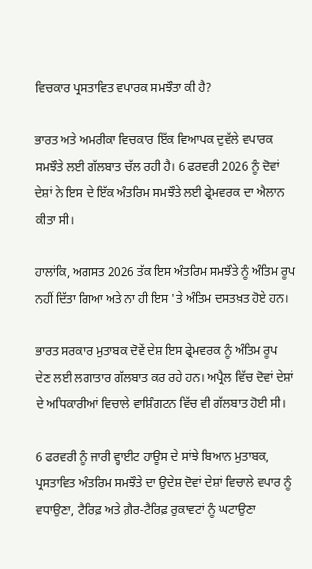ਵਿਚਕਾਰ ਪ੍ਰਸਤਾਵਿਤ ਵਪਾਰਕ ਸਮਝੌਤਾ ਕੀ ਹੈ?

ਭਾਰਤ ਅਤੇ ਅਮਰੀਕਾ ਵਿਚਕਾਰ ਇੱਕ ਵਿਆਪਕ ਦੁਵੱਲੇ ਵਪਾਰਕ ਸਮਝੌਤੇ ਲਈ ਗੱਲਬਾਤ ਚੱਲ ਰਹੀ ਹੈ। 6 ਫਰਵਰੀ 2026 ਨੂੰ ਦੋਵਾਂ ਦੇਸ਼ਾਂ ਨੇ ਇਸ ਦੇ ਇੱਕ ਅੰਤਰਿਮ ਸਮਝੌਤੇ ਲਈ ਫ੍ਰੇਮਵਰਕ ਦਾ ਐਲਾਨ ਕੀਤਾ ਸੀ।

ਹਾਲਾਂਕਿ, ਅਗਸਤ 2026 ਤੱਕ ਇਸ ਅੰਤਰਿਮ ਸਮਝੌਤੇ ਨੂੰ ਅੰਤਿਮ ਰੂਪ ਨਹੀਂ ਦਿੱਤਾ ਗਿਆ ਅਤੇ ਨਾ ਹੀ ਇਸ 'ਤੇ ਅੰਤਿਮ ਦਸਤਖ਼ਤ ਹੋਏ ਹਨ।

ਭਾਰਤ ਸਰਕਾਰ ਮੁਤਾਬਕ ਦੋਵੇਂ ਦੇਸ਼ ਇਸ ਫ੍ਰੇਮਵਰਕ ਨੂੰ ਅੰਤਿਮ ਰੂਪ ਦੇਣ ਲਈ ਲਗਾਤਾਰ ਗੱਲਬਾਤ ਕਰ ਰਹੇ ਹਨ। ਅਪ੍ਰੈਲ ਵਿੱਚ ਦੋਵਾਂ ਦੇਸ਼ਾਂ ਦੇ ਅਧਿਕਾਰੀਆਂ ਵਿਚਾਲੇ ਵਾਸ਼ਿੰਗਟਨ ਵਿੱਚ ਵੀ ਗੱਲਬਾਤ ਹੋਈ ਸੀ।

6 ਫਰਵਰੀ ਨੂੰ ਜਾਰੀ ਵ੍ਹਾਈਟ ਹਾਊਸ ਦੇ ਸਾਂਝੇ ਬਿਆਨ ਮੁਤਾਬਕ, ਪ੍ਰਸਤਾਵਿਤ ਅੰਤਰਿਮ ਸਮਝੌਤੇ ਦਾ ਉਦੇਸ਼ ਦੋਵਾਂ ਦੇਸ਼ਾਂ ਵਿਚਾਲੇ ਵਪਾਰ ਨੂੰ ਵਧਾਉਣਾ, ਟੈਰਿਫ਼ ਅਤੇ ਗ਼ੈਰ-ਟੈਰਿਫ਼ ਰੁਕਾਵਟਾਂ ਨੂੰ ਘਟਾਉਣਾ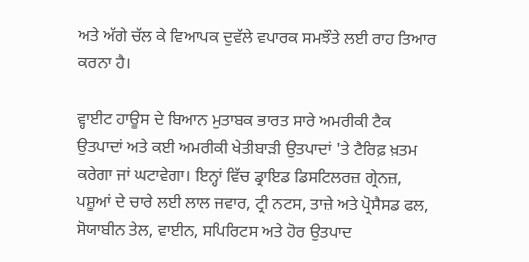ਅਤੇ ਅੱਗੇ ਚੱਲ ਕੇ ਵਿਆਪਕ ਦੁਵੱਲੇ ਵਪਾਰਕ ਸਮਝੌਤੇ ਲਈ ਰਾਹ ਤਿਆਰ ਕਰਨਾ ਹੈ।

ਵ੍ਹਾਈਟ ਹਾਊਸ ਦੇ ਬਿਆਨ ਮੁਤਾਬਕ ਭਾਰਤ ਸਾਰੇ ਅਮਰੀਕੀ ਟੈਕ ਉਤਪਾਦਾਂ ਅਤੇ ਕਈ ਅਮਰੀਕੀ ਖੇਤੀਬਾੜੀ ਉਤਪਾਦਾਂ 'ਤੇ ਟੈਰਿਫ਼ ਖ਼ਤਮ ਕਰੇਗਾ ਜਾਂ ਘਟਾਵੇਗਾ। ਇਨ੍ਹਾਂ ਵਿੱਚ ਡ੍ਰਾਇਡ ਡਿਸਟਿਲਰਜ਼ ਗ੍ਰੇਨਜ਼, ਪਸ਼ੂਆਂ ਦੇ ਚਾਰੇ ਲਈ ਲਾਲ ਜਵਾਰ, ਟ੍ਰੀ ਨਟਸ, ਤਾਜ਼ੇ ਅਤੇ ਪ੍ਰੋਸੈਸਡ ਫਲ, ਸੋਯਾਬੀਨ ਤੇਲ, ਵਾਈਨ, ਸਪਿਰਿਟਸ ਅਤੇ ਹੋਰ ਉਤਪਾਦ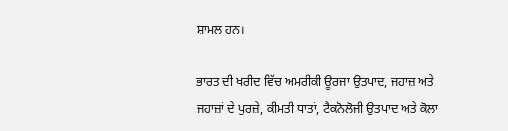ਸ਼ਾਮਲ ਹਨ।

ਭਾਰਤ ਦੀ ਖਰੀਦ ਵਿੱਚ ਅਮਰੀਕੀ ਊਰਜਾ ਉਤਪਾਦ, ਜਹਾਜ਼ ਅਤੇ ਜਹਾਜ਼ਾਂ ਦੇ ਪੁਰਜ਼ੇ, ਕੀਮਤੀ ਧਾਤਾਂ, ਟੈਕਨੋਲੋਜੀ ਉਤਪਾਦ ਅਤੇ ਕੋਲਾ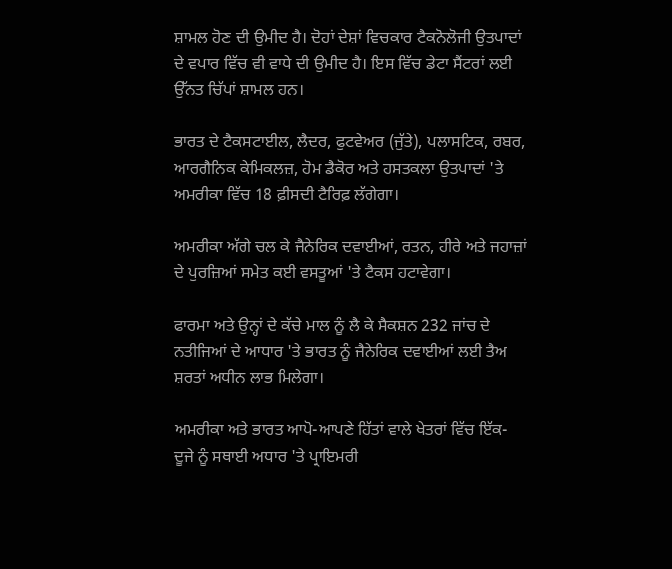ਸ਼ਾਮਲ ਹੋਣ ਦੀ ਉਮੀਦ ਹੈ। ਦੋਹਾਂ ਦੇਸ਼ਾਂ ਵਿਚਕਾਰ ਟੈਕਨੋਲੋਜੀ ਉਤਪਾਦਾਂ ਦੇ ਵਪਾਰ ਵਿੱਚ ਵੀ ਵਾਧੇ ਦੀ ਉਮੀਦ ਹੈ। ਇਸ ਵਿੱਚ ਡੇਟਾ ਸੈਂਟਰਾਂ ਲਈ ਉੱਨਤ ਚਿੱਪਾਂ ਸ਼ਾਮਲ ਹਨ।

ਭਾਰਤ ਦੇ ਟੈਕਸਟਾਈਲ, ਲੈਦਰ, ਫੁਟਵੇਅਰ (ਜੁੱਤੇ), ਪਲਾਸਟਿਕ, ਰਬਰ, ਆਰਗੈਨਿਕ ਕੇਮਿਕਲਜ਼, ਹੋਮ ਡੈਕੋਰ ਅਤੇ ਹਸਤਕਲਾ ਉਤਪਾਦਾਂ 'ਤੇ ਅਮਰੀਕਾ ਵਿੱਚ 18 ਫ਼ੀਸਦੀ ਟੈਰਿਫ਼ ਲੱਗੇਗਾ।

ਅਮਰੀਕਾ ਅੱਗੇ ਚਲ ਕੇ ਜੈਨੇਰਿਕ ਦਵਾਈਆਂ, ਰਤਨ, ਹੀਰੇ ਅਤੇ ਜਹਾਜ਼ਾਂ ਦੇ ਪੁਰਜ਼ਿਆਂ ਸਮੇਤ ਕਈ ਵਸਤੂਆਂ 'ਤੇ ਟੈਕਸ ਹਟਾਵੇਗਾ।

ਫਾਰਮਾ ਅਤੇ ਉਨ੍ਹਾਂ ਦੇ ਕੱਚੇ ਮਾਲ ਨੂੰ ਲੈ ਕੇ ਸੈਕਸ਼ਨ 232 ਜਾਂਚ ਦੇ ਨਤੀਜਿਆਂ ਦੇ ਆਧਾਰ 'ਤੇ ਭਾਰਤ ਨੂੰ ਜੈਨੇਰਿਕ ਦਵਾਈਆਂ ਲਈ ਤੈਅ ਸ਼ਰਤਾਂ ਅਧੀਨ ਲਾਭ ਮਿਲੇਗਾ।

ਅਮਰੀਕਾ ਅਤੇ ਭਾਰਤ ਆਪੋ-ਆਪਣੇ ਹਿੱਤਾਂ ਵਾਲੇ ਖੇਤਰਾਂ ਵਿੱਚ ਇੱਕ-ਦੂਜੇ ਨੂੰ ਸਥਾਈ ਅਧਾਰ 'ਤੇ ਪ੍ਰਾਇਮਰੀ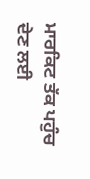ਮਾਰਕਿਟ ਤੱਕ ਪਹੁੰਚ ਦੇਣ ਲਈ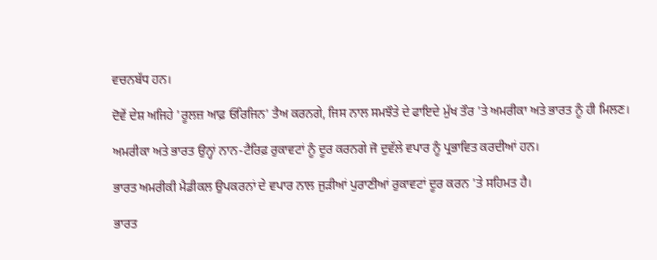ਵਚਨਬੱਧ ਹਨ।

ਦੋਵੇਂ ਦੇਸ਼ ਅਜਿਹੇ 'ਰੂਲਜ਼ ਆਫ਼ ਓਰਿਜਿਨ' ਤੈਅ ਕਰਨਗੇ, ਜਿਸ ਨਾਲ ਸਮਝੌਤੇ ਦੇ ਫਾਇਦੇ ਮੁੱਖ ਤੌਰ 'ਤੇ ਅਮਰੀਕਾ ਅਤੇ ਭਾਰਤ ਨੂੰ ਹੀ ਮਿਲਣ।

ਅਮਰੀਕਾ ਅਤੇ ਭਾਰਤ ਉਨ੍ਹਾਂ ਨਾਨ-ਟੈਰਿਫ਼ ਰੁਕਾਵਟਾਂ ਨੂੰ ਦੂਰ ਕਰਨਗੇ ਜੋ ਦੁਵੱਲੇ ਵਪਾਰ ਨੂੰ ਪ੍ਰਭਾਵਿਤ ਕਰਦੀਆਂ ਹਨ।

ਭਾਰਤ ਅਮਰੀਕੀ ਮੈਡੀਕਲ ਉਪਕਰਨਾਂ ਦੇ ਵਪਾਰ ਨਾਲ ਜੁੜੀਆਂ ਪੁਰਾਣੀਆਂ ਰੁਕਾਵਟਾਂ ਦੂਰ ਕਰਨ 'ਤੇ ਸਹਿਮਤ ਹੈ।

ਭਾਰਤ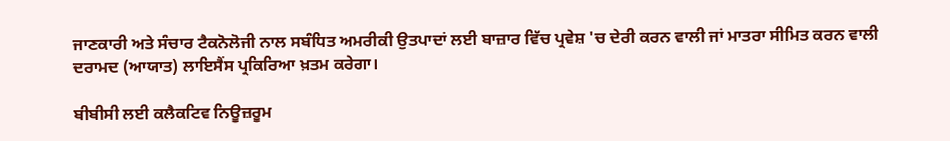ਜਾਣਕਾਰੀ ਅਤੇ ਸੰਚਾਰ ਟੈਕਨੋਲੋਜੀ ਨਾਲ ਸਬੰਧਿਤ ਅਮਰੀਕੀ ਉਤਪਾਦਾਂ ਲਈ ਬਾਜ਼ਾਰ ਵਿੱਚ ਪ੍ਰਵੇਸ਼ 'ਚ ਦੇਰੀ ਕਰਨ ਵਾਲੀ ਜਾਂ ਮਾਤਰਾ ਸੀਮਿਤ ਕਰਨ ਵਾਲੀ ਦਰਾਮਦ (ਆਯਾਤ) ਲਾਇਸੈਂਸ ਪ੍ਰਕਿਰਿਆ ਖ਼ਤਮ ਕਰੇਗਾ।

ਬੀਬੀਸੀ ਲਈ ਕਲੈਕਟਿਵ ਨਿਊਜ਼ਰੂਮ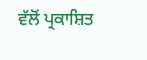ਵੱਲੋਂ ਪ੍ਰਕਾਸ਼ਿਤ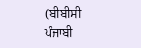(ਬੀਬੀਸੀ ਪੰਜਾਬੀ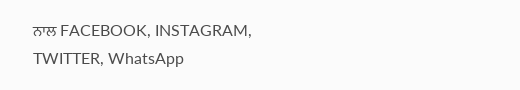ਨਾਲ FACEBOOK, INSTAGRAM, TWITTER, WhatsApp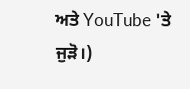ਅਤੇ YouTube 'ਤੇ ਜੁੜੋ।)